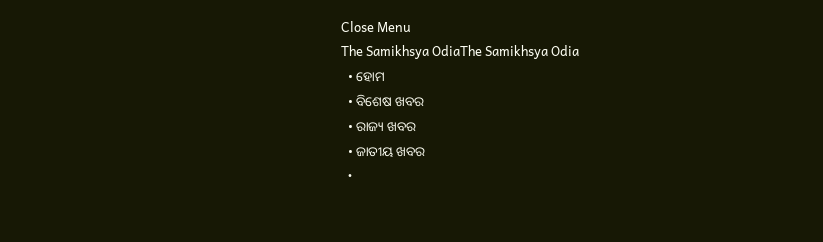Close Menu
The Samikhsya OdiaThe Samikhsya Odia
  • ହୋମ
  • ବିଶେଷ ଖବର
  • ରାଜ୍ୟ ଖବର
  • ଜାତୀୟ ଖବର
  •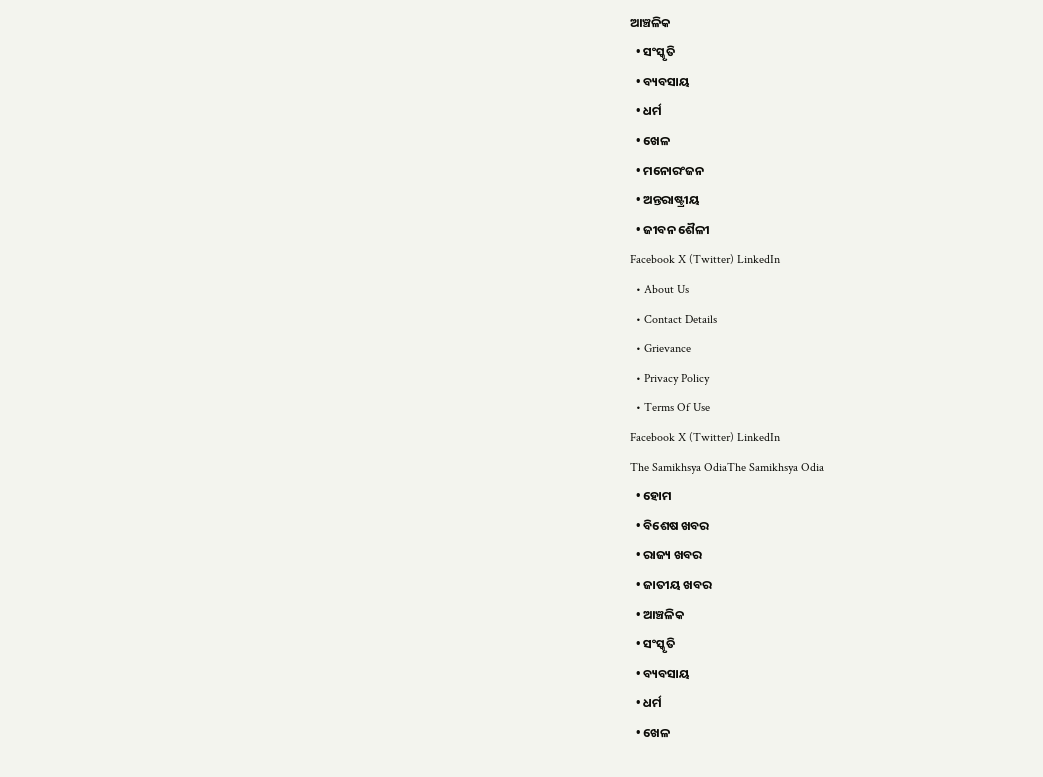ଆଞ୍ଚଳିକ
  • ସଂସ୍କୃତି
  • ବ୍ୟବସାୟ
  • ଧର୍ମ
  • ଖେଳ
  • ମନୋରଂଜନ
  • ଅନ୍ତରାଷ୍ଟ୍ରୀୟ
  • ଜୀବନ ଶୈଳୀ
Facebook X (Twitter) LinkedIn
  • About Us
  • Contact Details
  • Grievance
  • Privacy Policy
  • Terms Of Use
Facebook X (Twitter) LinkedIn
The Samikhsya OdiaThe Samikhsya Odia
  • ହୋମ
  • ବିଶେଷ ଖବର
  • ରାଜ୍ୟ ଖବର
  • ଜାତୀୟ ଖବର
  • ଆଞ୍ଚଳିକ
  • ସଂସ୍କୃତି
  • ବ୍ୟବସାୟ
  • ଧର୍ମ
  • ଖେଳ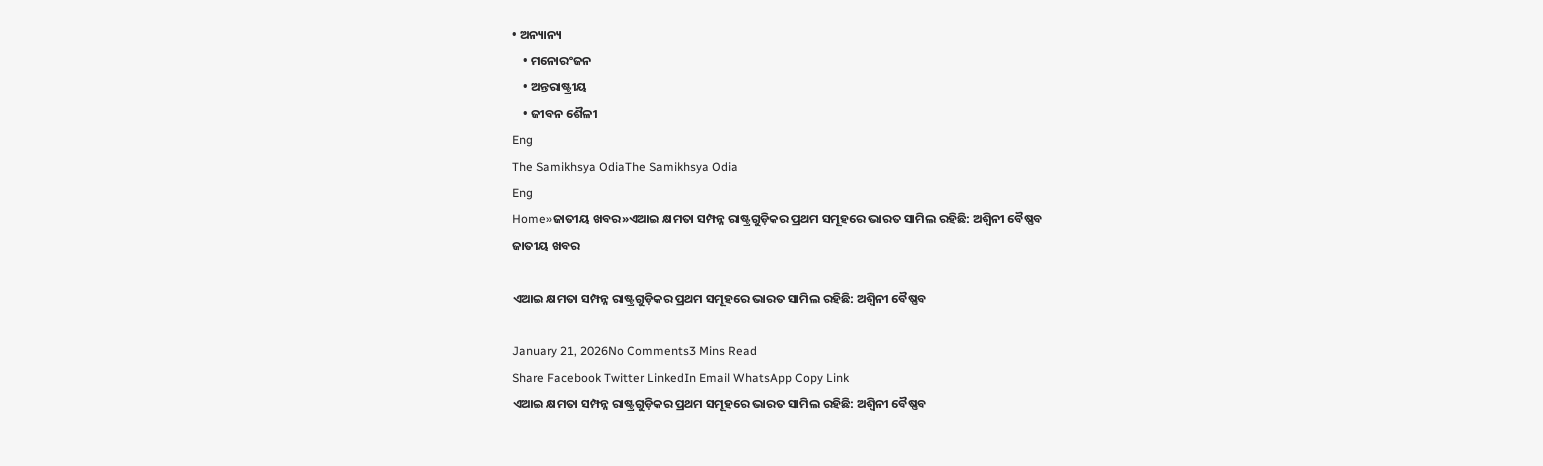• ଅନ୍ୟାନ୍ୟ
    • ମନୋରଂଜନ
    • ଅନ୍ତରାଷ୍ଟ୍ରୀୟ
    • ଜୀବନ ଶୈଳୀ
Eng
The Samikhsya OdiaThe Samikhsya Odia
Eng
Home»ଜାତୀୟ ଖବର»ଏଆଇ କ୍ଷମତା ସମ୍ପନ୍ନ ରାଷ୍ଟ୍ରଗୁଡ଼ିକର ପ୍ରଥମ ସମୂହରେ ଭାରତ ସାମିଲ ରହିଛି: ଅଶ୍ୱିନୀ ବୈଷ୍ଣବ
ଜାତୀୟ ଖବର

ଏଆଇ କ୍ଷମତା ସମ୍ପନ୍ନ ରାଷ୍ଟ୍ରଗୁଡ଼ିକର ପ୍ରଥମ ସମୂହରେ ଭାରତ ସାମିଲ ରହିଛି: ଅଶ୍ୱିନୀ ବୈଷ୍ଣବ

January 21, 2026No Comments3 Mins Read
Share Facebook Twitter LinkedIn Email WhatsApp Copy Link
ଏଆଇ କ୍ଷମତା ସମ୍ପନ୍ନ ରାଷ୍ଟ୍ରଗୁଡ଼ିକର ପ୍ରଥମ ସମୂହରେ ଭାରତ ସାମିଲ ରହିଛି: ଅଶ୍ୱିନୀ ବୈଷ୍ଣବ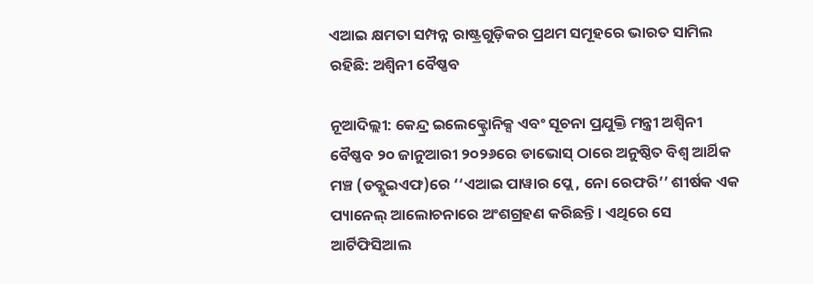ଏଆଇ କ୍ଷମତା ସମ୍ପନ୍ନ ରାଷ୍ଟ୍ରଗୁଡ଼ିକର ପ୍ରଥମ ସମୂହରେ ଭାରତ ସାମିଲ ରହିଛି: ଅଶ୍ୱିନୀ ବୈଷ୍ଣବ

ନୂଆଦିଲ୍ଲୀ: କେନ୍ଦ୍ର ଇଲେକ୍ଟ୍ରୋନିକ୍ସ ଏବଂ ସୂଚନା ପ୍ରଯୁକ୍ତି ମନ୍ତ୍ରୀ ଅଶ୍ୱିନୀ ବୈଷ୍ଣବ ୨୦ ଜାନୁଆରୀ ୨୦୨୬ରେ ଡାଭୋସ୍‌ ଠାରେ ଅନୁଷ୍ଠିତ ବିଶ୍ୱ ଆର୍ଥିକ ମଞ୍ଚ (ଡବ୍ଲୁଇଏଫ)ରେ ‘‘ଏଆଇ ପାୱାର ପ୍ଲେ, ନୋ ରେଫରି’’ ଶୀର୍ଷକ ଏକ ପ୍ୟାନେଲ୍ ଆଲୋଚନାରେ ଅଂଶଗ୍ରହଣ କରିଛନ୍ତି। ଏଥିରେ ସେ ଆର୍ଟିଫିସିଆଲ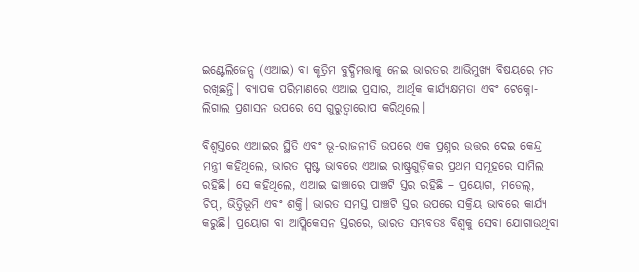ଇଣ୍ଟେଲିଜେନ୍ସ (ଏଆଇ) ବା କୃତ୍ରିମ ବୁଦ୍ଧିମତ୍ତାକୁ ନେଇ ଭାରତର ଆଭିମୁଖ୍ୟ ବିଷୟରେ ମତ ରଖିଛନ୍ତି। ବ୍ୟାପକ ପରିମାଣରେ ଏଆଇ ପ୍ରସାର, ଆର୍ଥିକ କାର୍ଯ୍ୟକ୍ଷମତା ଏବଂ ଟେକ୍ନୋ-ଲିଗାଲ ପ୍ରଶାସନ ଉପରେ ସେ ଗୁରୁତ୍ୱାରୋପ କରିଥିଲେ।

ବିଶ୍ୱସ୍ତରେ ଏଆଇର ସ୍ଥିତି ଏବଂ ଭୂ-ରାଜନୀତି ଉପରେ ଏକ ପ୍ରଶ୍ନର ଉତ୍ତର ଦେଇ କେନ୍ଦ୍ର ମନ୍ତ୍ରୀ କହିଥିଲେ, ଭାରତ ସ୍ପଷ୍ଟ ଭାବରେ ଏଆଇ ରାଷ୍ଟ୍ରଗୁଡ଼ିକର ପ୍ରଥମ ସମୂହରେ ସାମିଲ ରହିଛି। ସେ କହିଥିଲେ, ଏଆଇ ଢାଞ୍ଚାରେ ପାଞ୍ଚଟି ସ୍ତର ରହିଛି – ପ୍ରୟୋଗ, ମଡେଲ୍, ଚିପ୍, ଭିତ୍ତିଭୂମି ଏବଂ ଶକ୍ତି। ଭାରତ ସମସ୍ତ ପାଞ୍ଚଟି ସ୍ତର ଉପରେ ସକ୍ରିୟ ଭାବରେ କାର୍ଯ୍ୟ କରୁଛି। ପ୍ରୟୋଗ ବା ଆପ୍ଲିକେସନ ସ୍ତରରେ, ଭାରତ ସମ୍ଭବତଃ ବିଶ୍ୱକୁ ସେବା ଯୋଗାଉଥିବା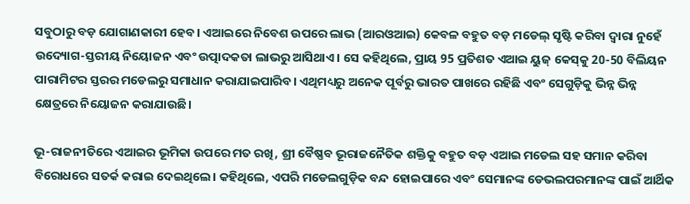ସବୁଠାରୁ ବଡ଼ ଯୋଗାଣକାରୀ ହେବ। ଏଆଇରେ ନିବେଶ ଉପରେ ଲାଭ (ଆରଓଆଇ) କେବଳ ବହୁତ ବଡ଼ ମଡେଲ୍ ସୃଷ୍ଟି କରିବା ଦ୍ୱାରା ନୁହେଁ ଉଦ୍ୟୋଗ-ସ୍ତରୀୟ ନିୟୋଜନ ଏବଂ ଉତ୍ପାଦକତା ଲାଭରୁ ଆସିଥାଏ। ସେ କହିଥିଲେ, ପ୍ରାୟ 95 ପ୍ରତିଶତ ଏଆଇ ୟୁଜ୍‌ କେସ୍‌କୁ 20-50 ବିଲିୟନ ପାରାମିଟର ସ୍ତରର ମଡେଲରୁ ସମାଧାନ କରାଯାଇପାରିବ। ଏଥିମଧ୍ୟରୁ ଅନେକ ପୂର୍ବରୁ ଭାରତ ପାଖରେ ରହିଛି ଏବଂ ସେଗୁଡ଼ିକୁ ଭିନ୍ନ ଭିନ୍ନ କ୍ଷେତ୍ରରେ ନିୟୋଜନ କରାଯାଉଛି।

ଭୂ-ରାଜନୀତିରେ ଏଆଇର ଭୂମିକା ଉପରେ ମତ ରଖି, ଶ୍ରୀ ବୈଷ୍ଣବ ଭୂରାଜନୈତିକ ଶକ୍ତିକୁ ବହୁତ ବଡ଼ ଏଆଇ ମଡେଲ ସହ ସମାନ କରିବା ବିରୋଧରେ ସତର୍କ କରାଇ ଦେଇଥିଲେ। କହିଥିଲେ, ଏପରି ମଡେଲଗୁଡ଼ିକ ବନ୍ଦ ହୋଇପାରେ ଏବଂ ସେମାନଙ୍କ ଡେଭଲପରମାନଙ୍କ ପାଇଁ ଆର୍ଥିକ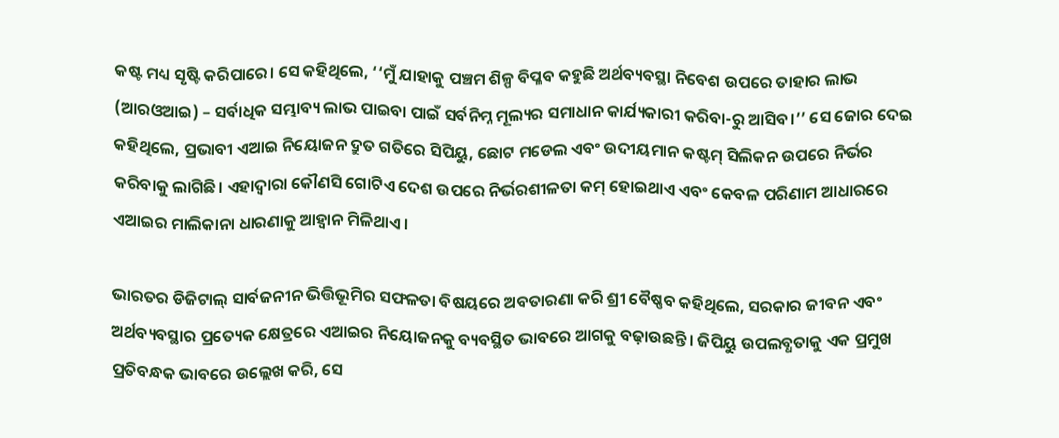କଷ୍ଟ ମଧ୍ୟ ସୃଷ୍ଟି କରିପାରେ। ସେ କହିଥିଲେ, ‘‘ମୁଁ ଯାହାକୁ ପଞ୍ଚମ ଶିଳ୍ପ ବିପ୍ଳବ କହୁଛି ଅର୍ଥବ୍ୟବସ୍ଥା ନିବେଶ ଉପରେ ତାହାର ଲାଭ (ଆରଓଆଇ) – ସର୍ବାଧିକ ସମ୍ଭାବ୍ୟ ଲାଭ ପାଇବା ପାଇଁ ସର୍ବନିମ୍ନ ମୂଲ୍ୟର ସମାଧାନ କାର୍ଯ୍ୟକାରୀ କରିବା-ରୁ ଆସିବ।’’ ସେ ଜୋର ଦେଇ କହିଥିଲେ, ପ୍ରଭାବୀ ଏଆଇ ନିୟୋଜନ ଦ୍ରୁତ ଗତିରେ ସିପିୟୁ, ଛୋଟ ମଡେଲ ଏବଂ ଉଦୀୟମାନ କଷ୍ଟମ୍‌ ସିଲିକନ ଉପରେ ନିର୍ଭର କରିବାକୁ ଲାଗିଛି। ଏହାଦ୍ୱାରା କୌଣସି ଗୋଟିଏ ଦେଶ ଉପରେ ନିର୍ଭରଶୀଳତା କମ୍‌ ହୋଇଥାଏ ଏବଂ କେବଳ ପରିଣାମ ଆଧାରରେ ଏଆଇର ମାଲିକାନା ଧାରଣାକୁ ଆହ୍ୱାନ ମିଳିଥାଏ।

ଭାରତର ଡିଜିଟାଲ୍ ସାର୍ବଜନୀନ ଭିତ୍ତିଭୂମିର ସଫଳତା ବିଷୟରେ ଅବତାରଣା କରି ଶ୍ରୀ ବୈଷ୍ଣବ କହିଥିଲେ, ସରକାର ଜୀବନ ଏବଂ ଅର୍ଥବ୍ୟବସ୍ଥାର ପ୍ରତ୍ୟେକ କ୍ଷେତ୍ରରେ ଏଆଇର ନିୟୋଜନକୁ ବ୍ୟବସ୍ଥିତ ଭାବରେ ଆଗକୁ ବଢ଼ାଉଛନ୍ତି। ଜିପିୟୁ ଉପଲବ୍ଧତାକୁ ଏକ ପ୍ରମୁଖ ପ୍ରତିବନ୍ଧକ ଭାବରେ ଉଲ୍ଲେଖ କରି, ସେ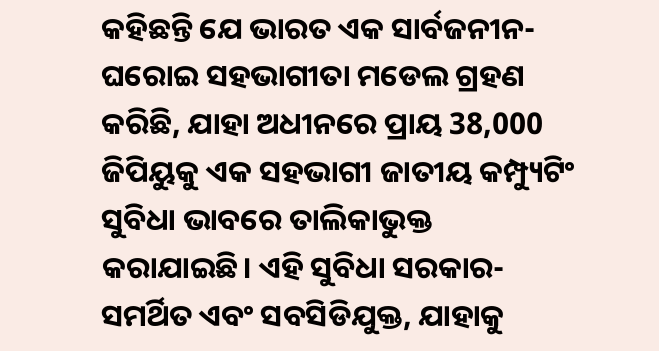କହିଛନ୍ତି ଯେ ଭାରତ ଏକ ସାର୍ବଜନୀନ-ଘରୋଇ ସହଭାଗୀତା ମଡେଲ ଗ୍ରହଣ କରିଛି, ଯାହା ଅଧୀନରେ ପ୍ରାୟ 38,000 ଜିପିୟୁକୁ ଏକ ସହଭାଗୀ ଜାତୀୟ କମ୍ପ୍ୟୁଟିଂ ସୁବିଧା ଭାବରେ ତାଲିକାଭୁକ୍ତ କରାଯାଇଛି। ଏହି ସୁବିଧା ସରକାର-ସମର୍ଥିତ ଏବଂ ସବସିଡିଯୁକ୍ତ, ଯାହାକୁ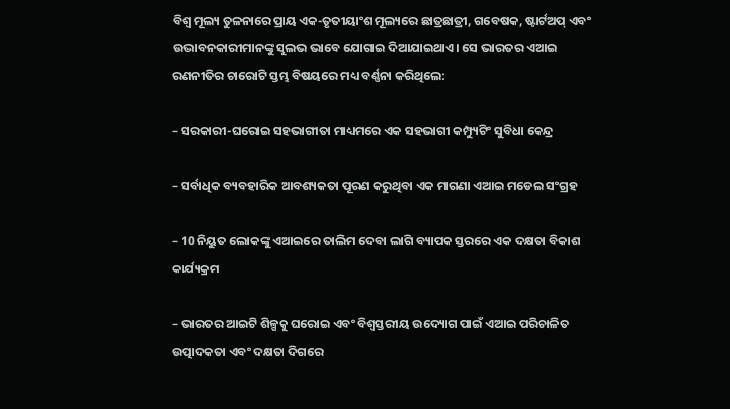ବିଶ୍ୱ ମୂଲ୍ୟ ତୁଳନାରେ ପ୍ରାୟ ଏକ-ତୃତୀୟାଂଶ ମୂଲ୍ୟରେ ଛାତ୍ରଛାତ୍ରୀ, ଗବେଷକ, ଷ୍ଟାର୍ଟଅପ୍ ଏବଂ ଉଦ୍ଭାବନକାରୀମାନଙ୍କୁ ସୁଲଭ ଭାବେ ଯୋଗାଇ ଦିଆଯାଇଥାଏ। ସେ ଭାରତର ଏଆଇ ରଣନୀତିର ଚାରୋଟି ସ୍ତମ୍ଭ ବିଷୟରେ ମଧ୍ୟ ବର୍ଣ୍ଣନା କରିଥିଲେ:

– ସରକାରୀ-ଘରୋଇ ସହଭାଗୀତା ମାଧ୍ୟମରେ ଏକ ସହଭାଗୀ କମ୍ପ୍ୟୁଟିଂ ସୁବିଧା କେନ୍ଦ୍ର

– ସର୍ବାଧିକ ବ୍ୟବହାରିକ ଆବଶ୍ୟକତା ପୂରଣ କରୁଥିବା ଏକ ମାଗଣା ଏଆଇ ମଡେଲ ସଂଗ୍ରହ

– 10 ନିୟୁତ ଲୋକଙ୍କୁ ଏଆଇରେ ତାଲିମ ଦେବା ଲାଗି ବ୍ୟାପକ ସ୍ତରରେ ଏକ ଦକ୍ଷତା ବିକାଶ କାର୍ଯ୍ୟକ୍ରମ

– ଭାରତର ଆଇଟି ଶିଳ୍ପକୁ ଘରୋଇ ଏବଂ ବିଶ୍ୱସ୍ତରୀୟ ଉଦ୍ୟୋଗ ପାଇଁ ଏଆଇ ପରିଚାଳିତ ଉତ୍ପାଦକତା ଏବଂ ଦକ୍ଷତା ଦିଗରେ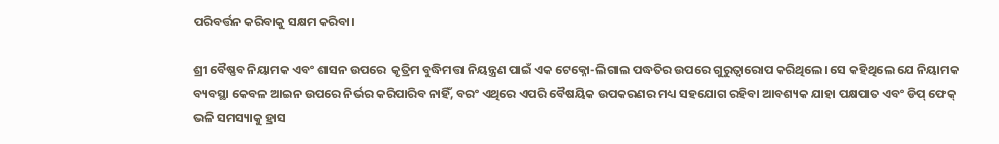ପରିବର୍ତ୍ତନ କରିବାକୁ ସକ୍ଷମ କରିବା।

ଶ୍ରୀ ବୈଷ୍ଣବ ନିୟାମକ ଏବଂ ଶାସନ ଉପରେ  କୃତ୍ରିମ ବୁଦ୍ଧିମତ୍ତା ନିୟନ୍ତ୍ରଣ ପାଇଁ ଏକ ଟେକ୍ନୋ-ଲିଗାଲ ପଦ୍ଧତିର ଉପରେ ଗୁରୁତ୍ୱାରୋପ କରିଥିଲେ। ସେ କହିଥିଲେ ଯେ ନିୟାମକ ବ୍ୟବସ୍ଥା କେବଳ ଆଇନ ଉପରେ ନିର୍ଭର କରିପାରିବ ନାହିଁ, ବରଂ ଏଥିରେ ଏପରି ବୈଷୟିକ ଉପକରଣର ମଧ୍ୟ ସହଯୋଗ ରହିବା ଆବଶ୍ୟକ ଯାହା ପକ୍ଷପାତ ଏବଂ ଡିପ୍‌ ଫେକ୍‌ ଭଳି ସମସ୍ୟାକୁ ହ୍ରାସ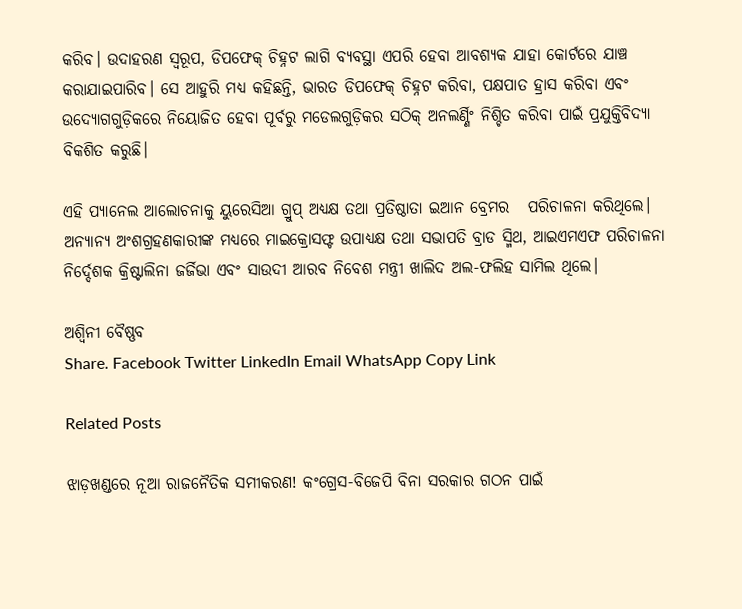କରିବ। ଉଦାହରଣ ସ୍ୱରୂପ, ଡିପଫେକ୍ ଚିହ୍ନଟ ଲାଗି ବ୍ୟବସ୍ଥା ଏପରି ହେବା ଆବଶ୍ୟକ ଯାହା କୋର୍ଟରେ ଯାଞ୍ଚ କରାଯାଇପାରିବ। ସେ ଆହୁରି ମଧ୍ୟ କହିଛନ୍ତି, ଭାରତ ଡିପଫେକ୍ ଚିହ୍ନଟ କରିବା, ପକ୍ଷପାତ ହ୍ରାସ କରିବା ଏବଂ ଉଦ୍ୟୋଗଗୁଡ଼ିକରେ ନିୟୋଜିତ ହେବା ପୂର୍ବରୁ ମଡେଲଗୁଡ଼ିକର ସଠିକ୍ ଅନଲର୍ଣ୍ଣିଂ ନିଶ୍ଚିତ କରିବା ପାଇଁ ପ୍ରଯୁକ୍ତିବିଦ୍ୟା ବିକଶିତ କରୁଛି।

ଏହି ପ୍ୟାନେଲ ଆଲୋଚନାକୁ ୟୁରେସିଆ ଗ୍ରୁପ୍ ଅଧ୍ୟକ୍ଷ ତଥା ପ୍ରତିଷ୍ଠାତା ଇଆନ ବ୍ରେମର   ପରିଚାଳନା କରିଥିଲେ। ଅନ୍ୟାନ୍ୟ ଅଂଶଗ୍ରହଣକାରୀଙ୍କ ମଧ୍ୟରେ ମାଇକ୍ରୋସଫ୍ଟ ଉପାଧ୍ୟକ୍ଷ ତଥା ସଭାପତି ବ୍ରାଡ ସ୍ମିଥ, ଆଇଏମଏଫ ପରିଚାଳନା ନିର୍ଦ୍ଦେଶକ କ୍ରିଷ୍ଟାଲିନା ଜର୍ଜିଭା ଏବଂ ସାଉଦୀ ଆରବ ନିବେଶ ମନ୍ତ୍ରୀ ଖାଲିଦ ଅଲ-ଫଲିହ ସାମିଲ ଥିଲେ।

ଅଶ୍ୱିନୀ ବୈଷ୍ଣବ
Share. Facebook Twitter LinkedIn Email WhatsApp Copy Link

Related Posts

ଝାଡ଼ଖଣ୍ଡରେ ନୂଆ ରାଜନୈତିକ ସମୀକରଣ! କଂଗ୍ରେସ-ବିଜେପି ବିନା ସରକାର ଗଠନ ପାଇଁ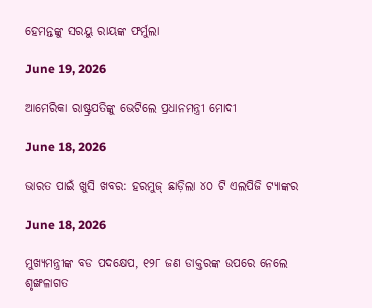ହେମନ୍ତଙ୍କୁ ସରୟୁ ରାୟଙ୍କ ଫର୍ମୁଲା

June 19, 2026

ଆମେରିକା ରାଷ୍ଟ୍ରପତିଙ୍କୁ ଭେଟିଲେ ପ୍ରଧାନମନ୍ତ୍ରୀ ମୋଦୀ

June 18, 2026

ଭାରତ ପାଇଁ ଖୁସି ଖବର: ହରମୁଜ୍ ଛାଡ଼ିଲା ୪୦ ଟି ଏଲପିଜି ଟ୍ୟାଙ୍କର

June 18, 2026

ମୁଖ୍ୟମନ୍ତ୍ରୀଙ୍କ ବଡ ପଦକ୍ଷେପ, ୧୨୮ ଜଣ ଡାକ୍ତରଙ୍କ ଉପରେ ନେଲେ ଶୃଙ୍ଖଳାଗତ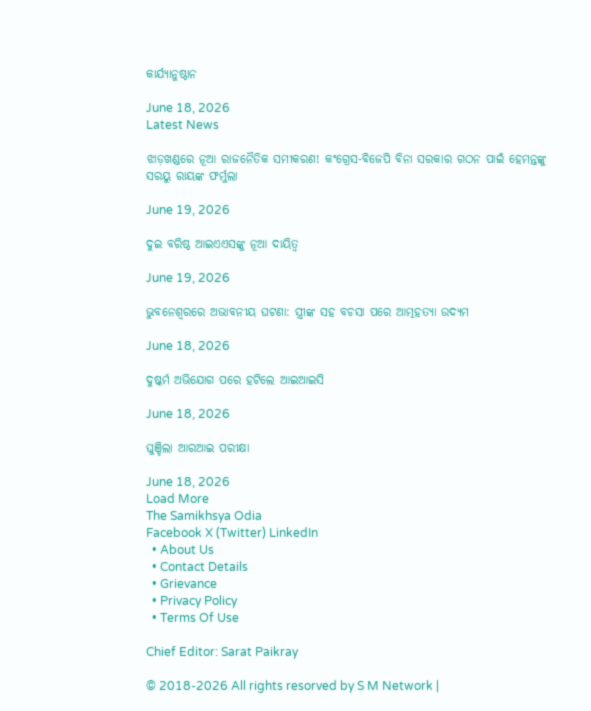କାର୍ଯ୍ୟାନୁଷ୍ଠାନ

June 18, 2026
Latest News

ଝାଡ଼ଖଣ୍ଡରେ ନୂଆ ରାଜନୈତିକ ସମୀକରଣ! କଂଗ୍ରେସ-ବିଜେପି ବିନା ସରକାର ଗଠନ ପାଇଁ ହେମନ୍ତଙ୍କୁ ସରୟୁ ରାୟଙ୍କ ଫର୍ମୁଲା

June 19, 2026

ଦୁଇ ବରିଷ୍ଠ ଆଇଏଏସଙ୍କୁ ନୂଆ ଦାୟିତ୍ଵ

June 19, 2026

ଭୁବନେଶ୍ୱରରେ ଅଭାବନୀୟ ଘଟଣା: ସ୍ତ୍ରୀଙ୍କ ସହ ବଚସା ପରେ ଆତ୍ମହତ୍ୟା ଉଦ୍ୟମ

June 18, 2026

ଦୁଷ୍କର୍ମ ଅଭିଯୋଗ ପରେ ହଟିଲେ ଆଇଆଇସି

June 18, 2026

ଘୁଞ୍ଚିଲା ଆରଆଇ ପରୀକ୍ଷା

June 18, 2026
Load More
The Samikhsya Odia
Facebook X (Twitter) LinkedIn
  • About Us
  • Contact Details
  • Grievance
  • Privacy Policy
  • Terms Of Use

Chief Editor: Sarat Paikray

© 2018-2026 All rights resorved by S M Network |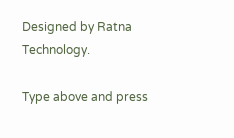Designed by Ratna Technology.

Type above and press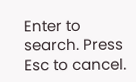Enter to search. Press Esc to cancel.